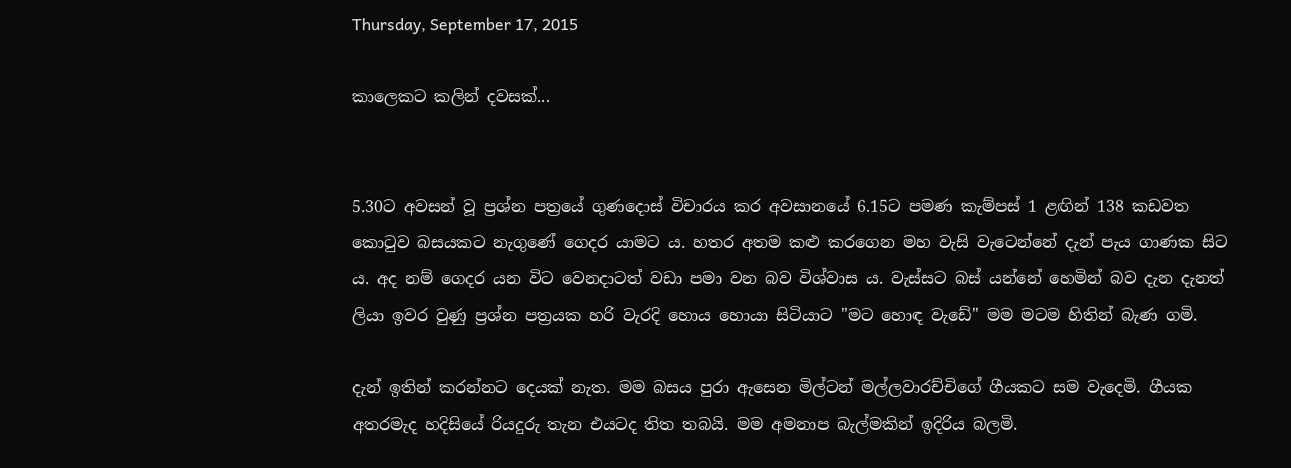Thursday, September 17, 2015

කාලෙකට කලින් දවසක්...


5.30ට අවසන් වූ ප්‍රශ්න පත්‍රයේ ගුණදොස් විචාරය කර අවසානයේ 6.15ට පමණ කැම්පස් 1 ළඟින් 138 කඩවත කොටුව බසයකට නැගුණේ ගෙදර යාමට ය. හතර අතම කළු කරගෙන මහ වැසි වැටෙන්නේ දැන් පැය ගාණක සිට ය. අද නම් ගෙදර යන විට වෙනදාටත් වඩා පමා වන බව විශ්වාස ය. වැස්සට බස් යන්නේ හෙමින් බව දැන දැනත් ලියා ඉවර වුණු ප්‍රශ්න පත්‍රයක හරි වැරදි හොය හොයා සිටියාට "මට හොඳ වැඩේ" මම මටම හිතින් බැණ ගමි.

දැන් ඉතින් කරන්නට දෙයක් නැත. මම බසය පුරා ඇසෙන මිල්ටන් මල්ලවාරච්චිගේ ගීයකට සම වැදෙමි. ගීයක අතරමැද හදිසියේ රියදුරු තැන එයටද තිත තබයි. මම අමනාප බැල්මකින් ඉදිරිය බලමි.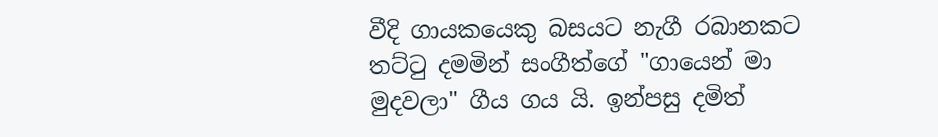වීදි ගායකයෙකු බසයට නැගී රබානකට තට්ටු දමමින් සංගීත්ගේ "ගායෙන් මා මුදවලා" ගීය ගය යි. ඉන්පසු දමිත්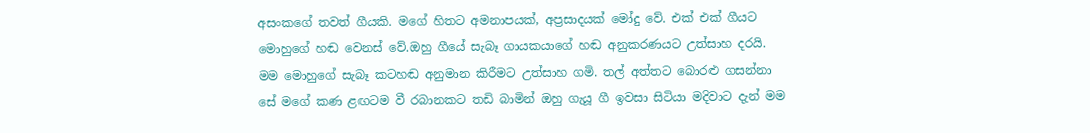අසංකගේ තවත් ගීයකි. මගේ හිතට අමනාපයක්, අප්‍රසාදයක් මෝදු වේ. එක් එක් ගීයට මොහුගේ හඬ වෙනස් වේ.ඔහු ගීයේ සැබෑ ගායකයාගේ හඬ අනුකරණයට උත්සාහ දරයි. මම මොහුගේ සැබෑ කටහඬ අනුමාන කිරීමට උත්සාහ ගමි. තල් අත්තට බොරළු ගසන්නා සේ මගේ කණ ළඟටම වී රබානකට තඩි බාමින් ඔහු ගැයූ ගී ඉවසා සිටියා මදිවාට දැන් මම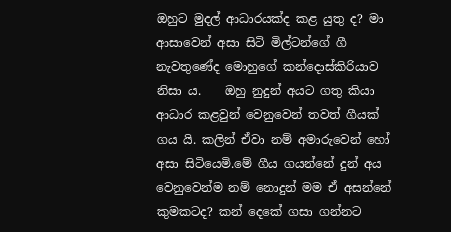ඔහුට මුදල් ආධාරයක්ද කළ යුතු ද? මා ආසාවෙන් අසා සිටි මිල්ටන්ගේ ගී නැවතුණේද මොහුගේ කන්දොස්කිරියාව නිසා ය.    ඔහු නුදුන් අයට ගතු කියා ආධාර කළවුන් වෙනුවෙන් තවත් ගීයක් ගය යි. කලින් ඒවා නම් අමාරුවෙන් හෝ අසා සිටියෙමි.මේ ගීය ගයන්නේ දුන් අය වෙනුවෙන්ම නම් නොදුන් මම ඒ අසන්නේ කුමකටද? කන් දෙකේ ගසා ගන්නට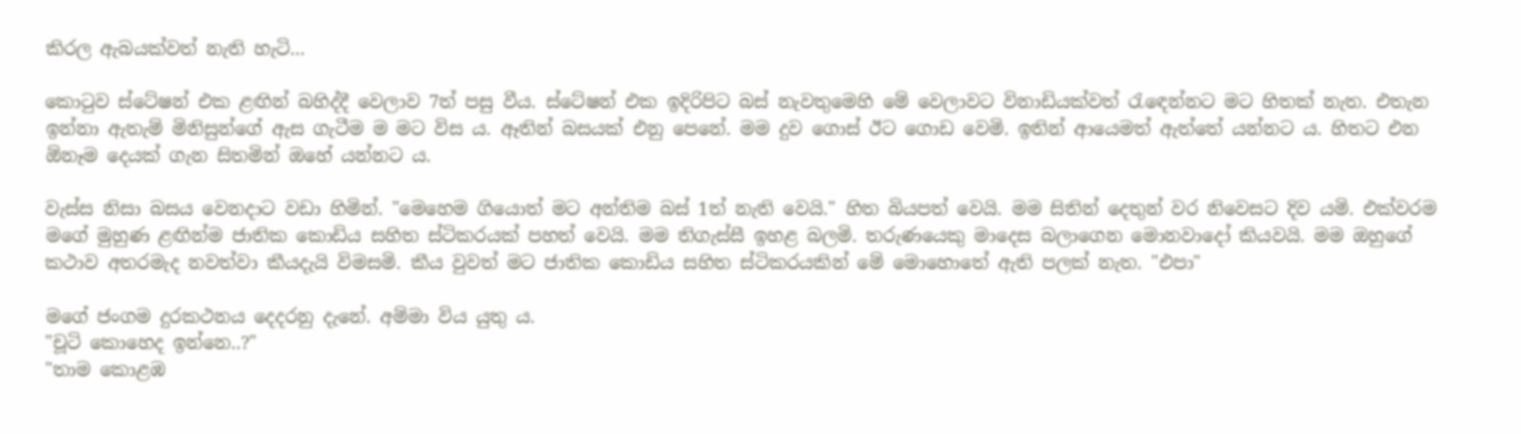කිරල ඇබයක්වත් නැති හැටි...

කොටුව ස්ටේෂන් එක ළඟින් බහිද්දී වෙලාව 7ත් පසු වීය. ස්ටේෂන් එක ඉදිරිපිට බස් නැවතුමෙහි මේ වෙලාවට විනාඩියක්වත් රැඳෙන්නට මට හිතක් නැත. එතැන ඉන්නා ඇතැම් මිනිසුන්ගේ ඇස ගැටීම ම මට විස ය. ඈතින් බසයක් එනු පෙනේ. මම දුව ගොස් ඊට ගොඩ වෙමි. ඉතින් ආයෙමත් ඇත්තේ යන්නට ය. හිතට එන ඕනෑම දෙයක් ගැන සිතමින් ඔහේ යන්නට ය.

වැස්ස නිසා බසය වෙනදාට වඩා හිමින්. "මෙහෙම ගියොත් මට අන්තිම බස් 1ත් නැති වෙයි." හිත බියපත් වෙයි. මම සිතින් දෙතුන් වර නිවෙසට දිව යමි. එක්වරම මගේ මුහුණ ළඟින්ම ජාතික කොඩිය සහිත ස්ටිකරයක් පහත් වෙයි. මම තිගැස්සී ඉහළ බලමි. තරුණයෙකු මාදෙස බලාගෙන මොනවාදෝ කියවයි. මම ඔහුගේ කථාව අතරමැද නවත්වා කීයදැයි විමසමි. කීය වුවත් මට ජාතික කොඩිය සහිත ස්ටිකරයකින් මේ මොහොතේ ඇති පලක් නැත. "එපා"

මගේ ජංගම දුරකථනය දෙදරනු දැනේ. අම්මා විය යුතු ය.
"චූටි කොහෙද ඉන්නෙ..?"
"තාම කොළඹ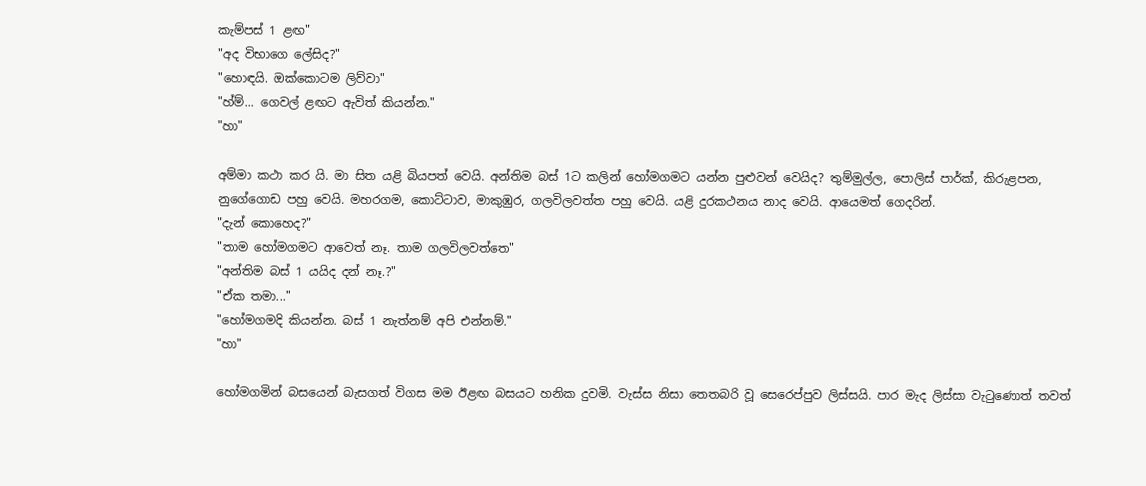කැම්පස් 1 ළඟ"
"අද විභාගෙ ලේසිද?"
"හොඳයි. ඔක්කොටම ලිව්වා"
"හ්ම්... ගෙවල් ළඟට ඇවිත් කියන්න."
"හා"

අම්මා කථා කර යි. මා සිත යළි බියපත් වෙයි. අන්තිම බස් 1ට කලින් හෝමගමට යන්න පුළුවන් වෙයිද? තුම්මුල්ල, පොලිස් පාර්ක්, කිරුළපන, නුගේගොඩ පහු වෙයි. මහරගම, කොට්ටාව, මාකුඹුර, ගලවිලවත්ත පහු වෙයි. යළි දුරකථනය නාද වෙයි. ආයෙමත් ගෙදරින්.
"දැන් කොහෙද?"
"තාම හෝමගමට ආවෙත් නෑ. තාම ගලවිලවත්තෙ"
"අන්තිම බස් 1 යයිද දන් නෑ.?"
"ඒක තමා..."
"හෝමගමදි කියන්න. බස් 1 නැත්නම් අපි එන්නම්."
"හා"

හෝමගමින් බසයෙන් බැසගත් විගස මම ඊළඟ බසයට හනික දුවමි. වැස්ස නිසා තෙතබරි වූ සෙරෙප්පුව ලිස්සයි. පාර මැද ලිස්සා වැටුණොත් තවත්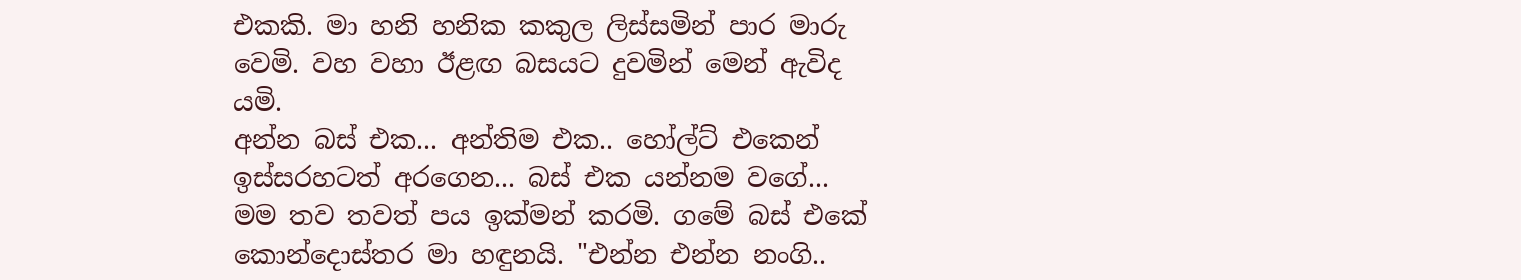එකකි. මා හනි හනික කකුල ලිස්සමින් පාර මාරු වෙමි. වහ වහා ඊළඟ බසයට දුවමින් මෙන් ඇවිද යමි.
අන්න බස් එක... අන්තිම එක.. හෝල්ට් එකෙන් ඉස්සරහටත් අරගෙන... බස් එක යන්නම වගේ...
මම තව තවත් පය ඉක්මන් කරමි. ගමේ බස් එකේ කොන්දොස්තර මා හඳුනයි. "එන්න එන්න නංගි..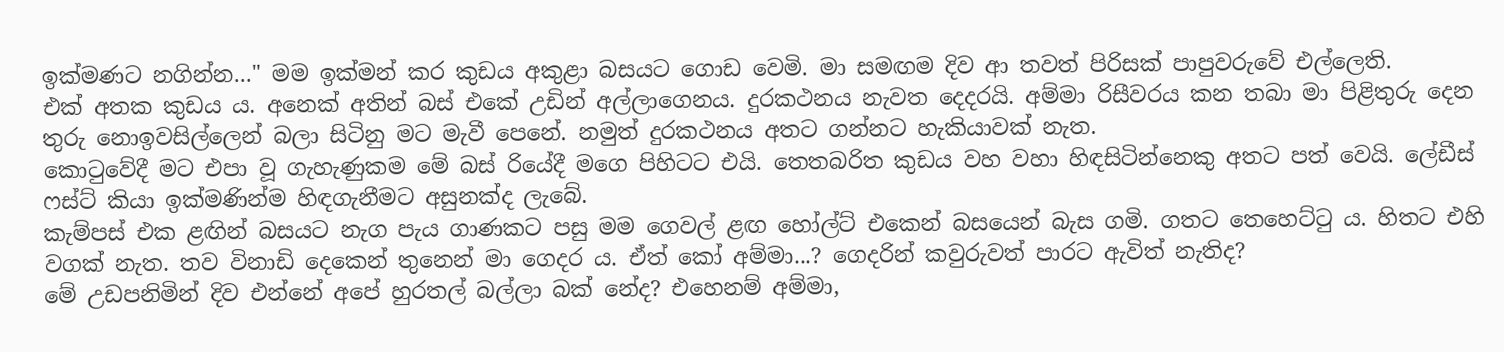ඉක්මණට නගින්න..." මම ඉක්මන් කර කුඩය අකුළා බසයට ගොඩ වෙමි. මා සමඟම දිව ආ තවත් පිරිසක් පාපුවරුවේ එල්ලෙති.
එක් අතක කුඩය ය. අනෙක් අතින් බස් එකේ උඩින් අල්ලාගෙනය. දුරකථනය නැවත දෙදරයි. අම්මා රිසීවරය කන තබා මා පිළිතුරු දෙන තුරු නොඉවසිල්ලෙන් බලා සිටිනු මට මැවී පෙනේ. නමුත් දුරකථනය අතට ගන්නට හැකියාවක් නැත.
කොටුවේදී මට එපා වූ ගැහැණුකම මේ බස් රියේදී මගෙ පිහිටට එයි. තෙතබරිත කුඩය වහ වහා හිඳසිටින්නෙකු අතට පත් වෙයි. ලේඩීස් ෆස්ට් කියා ඉක්මණින්ම හිඳගැනීමට අසුනක්ද ලැබේ.
කැම්පස් එක ළඟින් බසයට නැග පැය ගාණකට පසු මම ගෙවල් ළඟ හෝල්ට් එකෙන් බසයෙන් බැස ගමි. ගතට තෙහෙට්ටු ය. හිතට එහි වගක් නැත. තව විනාඩි දෙකෙන් තුනෙන් මා ගෙදර ය. ඒත් කෝ අම්මා...? ගෙදරින් කවුරුවත් පාරට ඇවිත් නැතිද?
මේ උඩපනිමින් දිව එන්නේ අපේ හුරතල් බල්ලා බක් නේද? එහෙනම් අම්මා,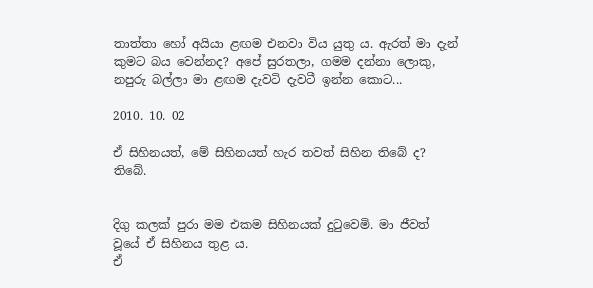තාත්තා හෝ අයියා ළඟම එනවා විය යුතු ය. ඇරත් මා දැන් කුමට බය වෙන්නද? අපේ සුරතලා, ගමම දන්නා ලොකු, නපුරු බල්ලා මා ළඟම දැවටි දැවටී ඉන්න කොට...

2010. 10. 02

ඒ සිහිනයත්, මේ සිහිනයත් හැර තවත් සිහින තිබේ ද? තිබේ.


දිගු කලක් පුරා මම එකම සිහිනයක් දුටුවෙමි. මා ජීවත් වූයේ ඒ සිහිනය තුළ ය.
ඒ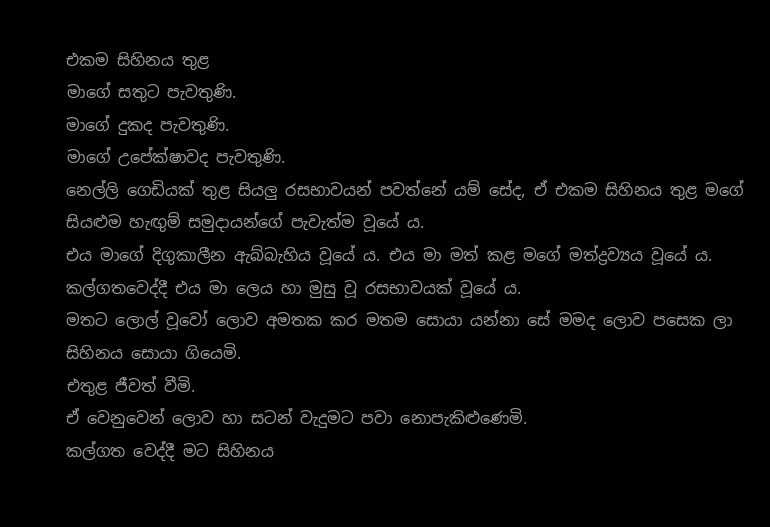එකම සිහිනය තුළ
මාගේ සතුට පැවතුණි.
මාගේ දුකද පැවතුණි.
මාගේ උපේක්ෂාවද පැවතුණි.
නෙල්ලි ගෙඩියක් තුළ සියලු රසභාවයන් පවත්නේ යම් සේද, ඒ එකම සිහිනය තුළ මගේ සියළුම හැඟුම් සමුදායන්ගේ පැවැත්ම වූයේ ය.
එය මාගේ දිගුකාලීන ඇබ්බැහිය වූයේ ය. එය මා මත් කළ මගේ මත්ද්‍රව්‍යය වූයේ ය. කල්ගතවෙද්දී එය මා ලෙය හා මුසු වූ රසභාවයක් වූයේ ය.
මතට ලොල් වූවෝ ලොව අමතක කර මතම සොයා යන්නා සේ මමද ලොව පසෙක ලා සිහිනය සොයා ගියෙමි.
එතුළ ජීවත් වීමි.
ඒ වෙනුවෙන් ලොව හා සටන් වැදුමට පවා නොපැකිළුණෙමි.
කල්ගත වෙද්දී මට සිහිනය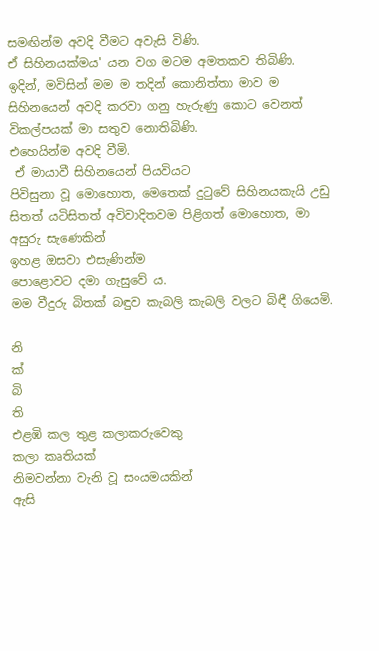සමඟින්ම අවදි වීමට අවැසි විණි.
ඒ සිහිනයක්මය' යන වග මටම අමතකව තිබිණි.
ඉදින්, මවිසින් මම ම තදින් කොනිත්තා මාව ම සිහිනයෙන් අවදි කරවා ගනු හැරුණු කොට වෙනත් විකල්පයක් මා සතුව නොතිබිණි.
එහෙයින්ම අවදි වීමි.
 ඒ මායාවී සිහිනයෙන් පියවියට
පිවිසුනා වූ මොහොත, මෙතෙක් දුටුවේ සිහිනයකැයි උඩු සිතත් යටිසිතත් අවිවාදිතවම පිළිගත් මොහොත, මා අසුරු සැණෙකින්
ඉහළ ඔසවා එසැණින්ම
පොළොවට දමා ගැසුවේ ය.
මම වීදුරු බිතක් බඳුව කැබලි කැබලි වලට බිඳී ගියෙමි.

නි
ක්
බි
ති
එළඹි කල තුළ කලාකරුවෙකු
කලා කෘතියක්
නිමවන්නා වැනි වූ සංයමයකින්
ඇසි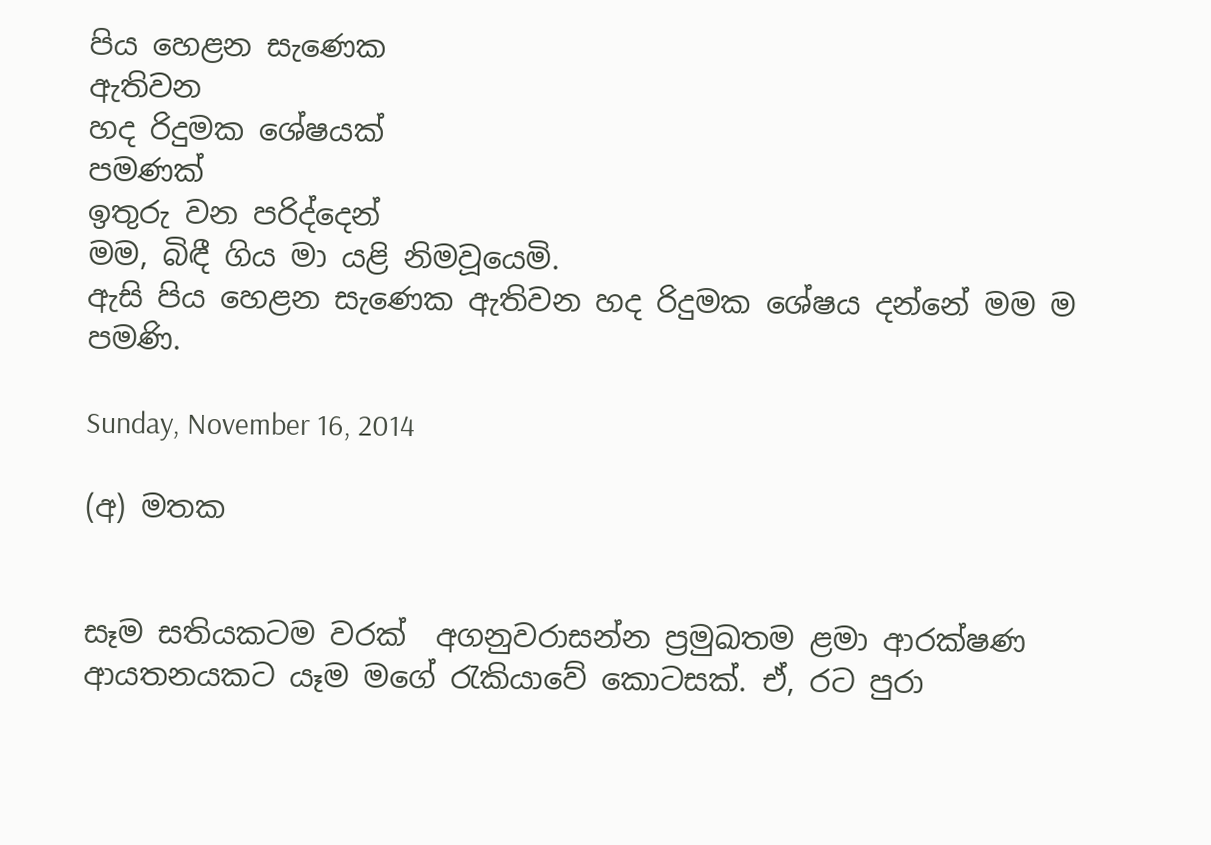පිය හෙළන සැණෙක
ඇතිවන
හද රිදුමක ශේෂයක්
පමණක්
ඉතුරු වන පරිද්දෙන්
මම, බිඳී ගිය මා යළි නිමවූයෙමි.
ඇසි පිය හෙළන සැණෙක ඇතිවන හද රිදුමක ශේෂය දන්නේ මම ම පමණි.

Sunday, November 16, 2014

(අ) මතක


සෑම සතියකටම වරක්  අගනුවරාසන්න ප්‍රමුඛතම ළමා ආරක්ෂණ ආයතනයකට යෑම මගේ රැකියාවේ කොටසක්. ඒ, රට පුරා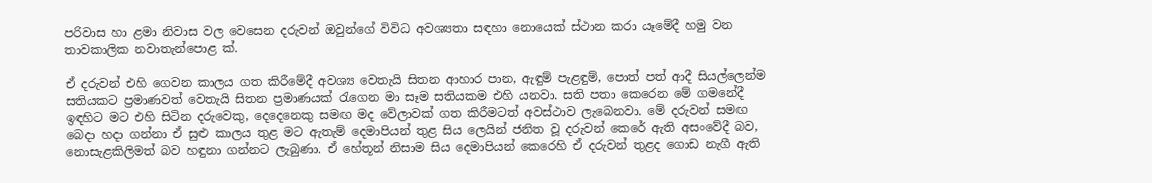පරිවාස හා ළමා නිවාස වල වෙසෙන දරුවන් ඔවුන්ගේ විවිධ අවශ්‍යතා සඳහා නොයෙක් ස්ථාන කරා යෑමේදී හමු වන තාවකාලික නවාතැන්පොළ ක්.

ඒ දරුවන් එහි ගෙවන කාලය ගත කිරීමේදී අවශ්‍ය වෙතැයි සිතන ආහාර පාන, ඇඳුම් පැළඳුම්, පොත් පත් ආදී සියල්ලෙන්ම සතියකට ප්‍රමාණවත් වෙතැයි සිතන ප්‍රමාණයක් රැගෙන මා සෑම සතියකම එහි යනවා. සති පතා කෙරෙන මේ ගමනේදී ඉඳහිට මට එහි සිටින දරුවෙකු, දෙදෙනෙකු සමඟ මද වේලාවක් ගත කිරීමටත් අවස්ථාව ලැබෙනවා. මේ දරුවන් සමඟ බෙදා හදා ගන්නා ඒ සුළු කාලය තුළ මට ඇතැම් දෙමාපියන් තුළ සිය ලෙයින් ජනිත වූ දරුවන් කෙරේ ඇති අසංවේදී බව, නොසැළකිලිමත් බව හඳුනා ගන්නට ලැබුණා. ඒ හේතූන් නිසාම සිය දෙමාපියන් කෙරෙහි ඒ දරුවන් තුළද ගොඩ නැගී ඇති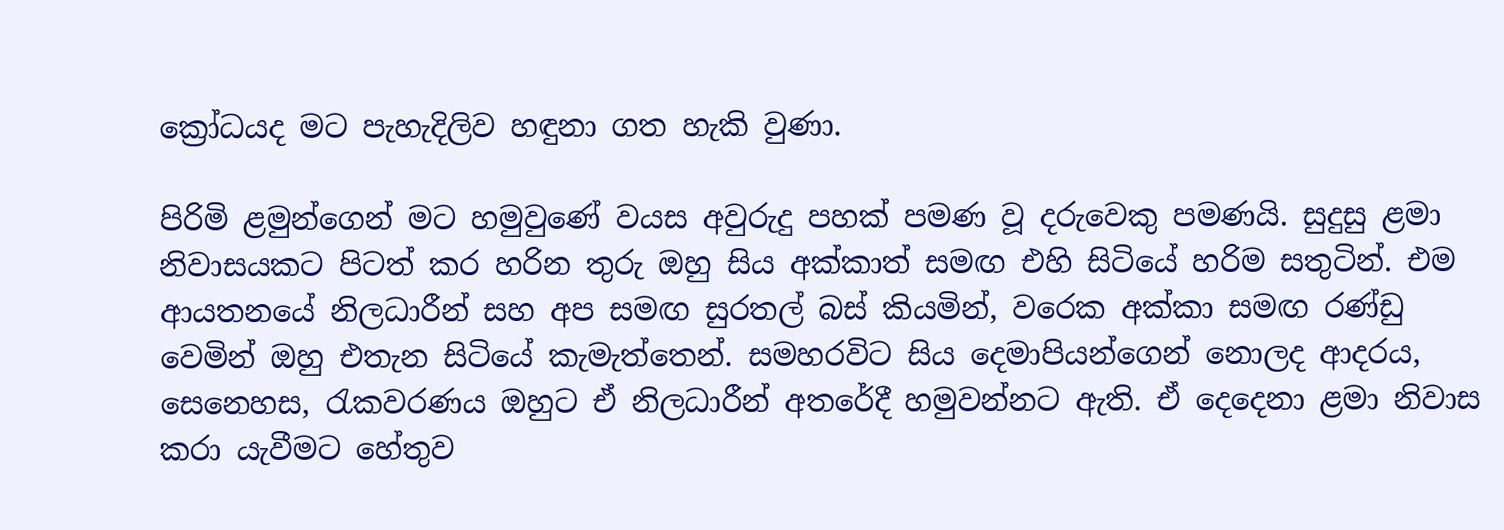ක්‍රෝධයද මට පැහැදිලිව හඳුනා ගත හැකි වුණා.

පිරිමි ළමුන්ගෙන් මට හමුවුණේ වයස අවුරුදු පහක් පමණ වූ දරුවෙකු පමණයි. සුදුසු ළමා නිවාසයකට පිටත් කර හරින තුරු ඔහු සිය අක්කාත් සමඟ එහි සිටියේ හරිම සතුටින්. එම ආයතනයේ නිලධාරීන් සහ අප සමඟ සුරතල් බස් කියමින්, වරෙක අක්කා සමඟ රණ්ඩු වෙමින් ඔහු එතැන සිටියේ කැමැත්තෙන්. සමහරවිට සිය දෙමාපියන්ගෙන් නොලද ආදරය, සෙනෙහස, රැකවරණය ඔහුට ඒ නිලධාරීන් අතරේදී හමුවන්නට ඇති. ඒ දෙදෙනා ළමා නිවාස කරා යැවීමට හේතුව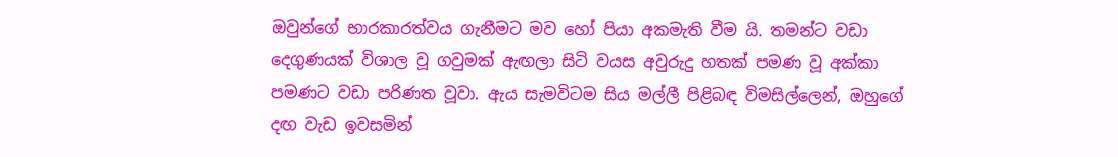ඔවුන්ගේ භාරකාරත්වය ගැනීමට මව හෝ පියා අකමැති වීම යි. තමන්ට වඩා දෙගුණයක් විශාල වූ ගවුමක් ඇඟලා සිටි වයස අවුරුදු හතක් පමණ වූ අක්කා පමණට වඩා පරිණත වූවා. ඇය සැමවිටම සිය මල්ලී පිළිබඳ විමසිල්ලෙන්, ඔහුගේ දඟ වැඩ ඉවසමින්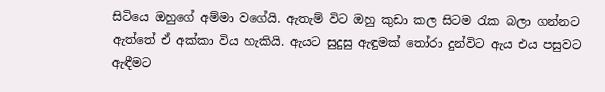සිටියෙ ඔහුගේ අම්මා වගේයි. ඇතැම් විට ඔහු කුඩා කල සිටම රැක බලා ගන්නට ඇත්තේ ඒ අක්කා විය හැකියි. ඇයට සුදුසු ඇඳුමක් තෝරා දුන්විට ඇය එය පසුවට ඇඳීමට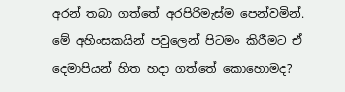අරන් තබා ගත්තේ අරපිරිමැස්ම පෙන්වමින්.
මේ අහිංසකයින් පවුලෙන් පිටමං කිරීමට ඒ දෙමාපියන් හිත හදා ගත්තේ කොහොමද?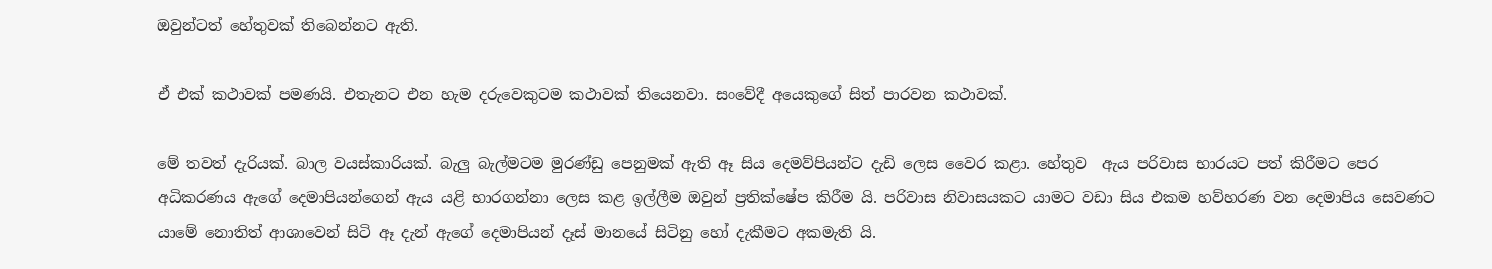ඔවුන්ටත් හේතුවක් තිබෙන්නට ඇති.

ඒ එක් කථාවක් පමණයි. එතැනට එන හැම දරුවෙකුටම කථාවක් තියෙනවා. සංවේදී අයෙකුගේ සිත් පාරවන කථාවක්.

මේ තවත් දැරියක්. බාල වයස්කාරියක්. බැලු බැල්මටම මුරණ්ඩු පෙනුමක් ඇති ඈ සිය දෙමව්පියන්ට දැඩි ලෙස වෛර කළා. හේතුව  ඇය පරිවාස භාරයට පත් කිරීමට පෙර අධිකරණය ඇගේ දෙමාපියන්ගෙන් ඇය යළි භාරගන්නා ලෙස කළ ඉල්ලීම ඔවුන් ප්‍රතික්ෂේප කිරීම යි. පරිවාස නිවාසයකට යාමට වඩා සිය එකම හව්හරණ වන දෙමාපිය සෙවණට යාමේ නොතිත් ආශාවෙන් සිටි ඈ දැන් ඇගේ දෙමාපියන් දෑස් මානයේ සිටිනු හෝ දැකීමට අකමැති යි.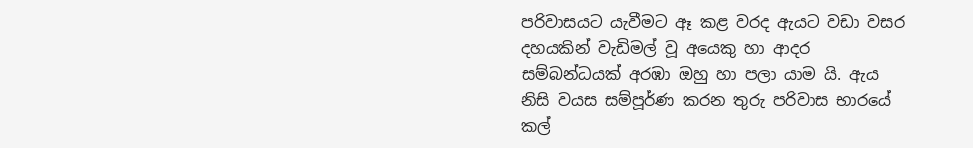පරිවාසයට යැවීමට ඈ කළ වරද ඇයට වඩා වසර දහයකින් වැඩිමල් වූ අයෙකු හා ආදර සම්බන්ධයක් අරඹා ඔහු හා පලා යාම යි. ඇය නිසි වයස සම්පූර්ණ කරන තුරු පරිවාස භාරයේ කල්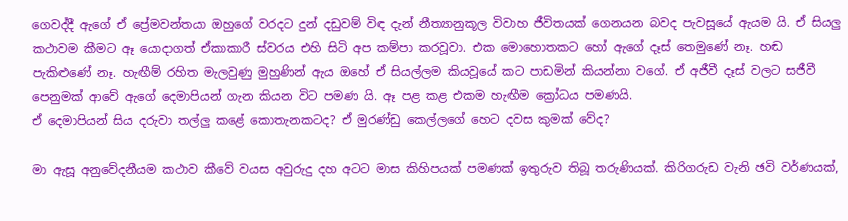ගෙවද්දී ඇගේ ඒ ප්‍රේමවන්තයා ඔහුගේ වරදට දුන් දඩුවම් විඳ දැන් නීත්‍යානුකූල විවාහ ජීවිතයක් ගෙනයන බවද පැවසූයේ ඇයම යි. ඒ සියලු කථාවම කීමට ඈ යොදාගත් ඒකාකාරී ස්වරය එහි සිටි අප කම්පා කරවූවා. එක මොහොතකට හෝ ඇගේ දෑස් තෙමුණේ නෑ. හඬ පැකිළුණේ නෑ. හැඟීම් රහිත මැලවුණු මුහුණින් ඇය ඔහේ ඒ සියල්ලම කියවූයේ කට පාඩමින් කියන්නා වගේ. ඒ අජීවී දෑස් වලට සජීවී පෙනුමක් ආවේ ඇගේ දෙමාපියන් ගැන කියන විට පමණ යි. ඈ පළ කළ එකම හැඟීම ක්‍රෝධය පමණයි.
ඒ දෙමාපියන් සිය දරුවා තල්ලු කළේ කොතැනකටද? ඒ මුරණ්ඩු කෙල්ලගේ හෙට දවස කුමක් වේද?

මා ඇසූ අනුවේදනීයම කථාව කීවේ වයස අවුරුදු දහ අටට මාස කිහිපයක් පමණක් ඉතුරුව තිබූ තරුණියක්. කිරිගරුඩ වැනි ඡවි වර්ණයක්,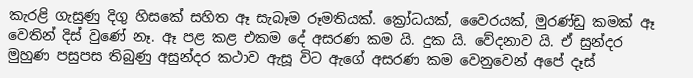කැරළි ගැසුණු දිගු හිසකේ සහිත ඈ සැබෑම රූමතියක්. ක්‍රෝධයක්, වෛරයක්, මුරණ්ඩු කමක් ඈ වෙතින් දිස් වුණේ නෑ. ඈ පළ කළ එකම දේ අසරණ කම යි. දුක යි. වේදනාව යි. ඒ සුන්දර මුහුණ පසුපස තිබුණු අසුන්දර කථාව ඇසූ විට ඇගේ අසරණ කම වෙනුවෙන් අපේ දෑස්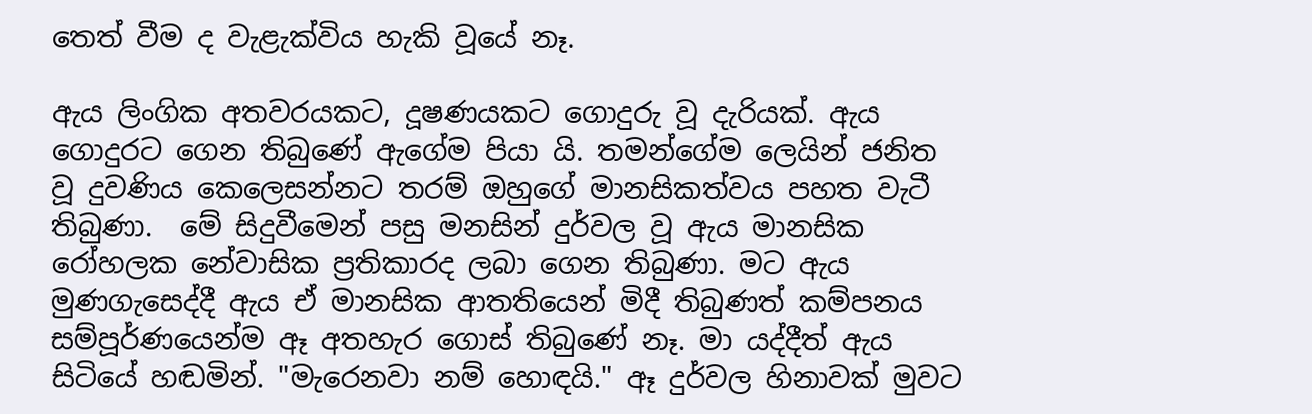තෙත් වීම ද වැළැක්විය හැකි වූයේ නෑ.

ඇය ලිංගික අතවරයකට, දූෂණයකට ගොදුරු වූ දැරියක්. ඇය ගොදුරට ගෙන තිබුණේ ඇගේම පියා යි. තමන්ගේම ලෙයින් ජනිත වූ දුවණිය කෙලෙසන්නට තරම් ඔහුගේ මානසිකත්වය පහත වැටී තිබුණා.  මේ සිදුවීමෙන් පසු මනසින් දුර්වල වූ ඇය මානසික රෝහලක නේවාසික ප්‍රතිකාරද ලබා ගෙන තිබුණා. මට ඇය මුණගැසෙද්දී ඇය ඒ මානසික ආතතියෙන් මිදී තිබුණත් කම්පනය සම්පූර්ණයෙන්ම ඈ අතහැර ගොස් තිබුණේ නෑ. මා යද්දීත් ඇය සිටියේ හඬමින්. "මැරෙනවා නම් හොඳයි." ඈ දුර්වල හිනාවක් මුවට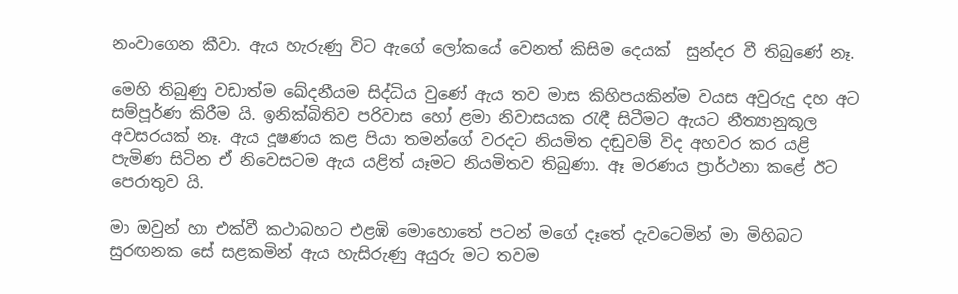නංවාගෙන කීවා. ඇය හැරුණු විට ඇගේ ලෝකයේ වෙනත් කිසිම දෙයක්  සුන්දර වී තිබුණේ නෑ.

මෙහි තිබුණු වඩාත්ම ඛේදනීයම සිද්ධිය වුණේ ඇය තව මාස කිහිපයකින්ම වයස අවුරුදු දහ අට සම්පූර්ණ කිරීම යි. ඉනික්බිතිව පරිවාස හෝ ළමා නිවාසයක රැඳී සිටීමට ඇයට නීත්‍යානුකූල අවසරයක් නෑ. ඇය දූෂණය කළ පියා තමන්ගේ වරදට නියමිත දඬුවම් විද අහවර කර යළි පැමිණ සිටින ඒ නිවෙසටම ඇය යළිත් යෑමට නියමිතව තිබුණා. ඈ මරණය ප්‍රාර්ථනා කළේ ඊට පෙරාතුව යි.

මා ඔවුන් හා එක්වී කථාබහට එළඹි මොහොතේ පටන් මගේ දෑතේ දැවටෙමින් මා මිහිබට සුරඟනක සේ සළකමින් ඇය හැසිරුණු අයුරු මට තවම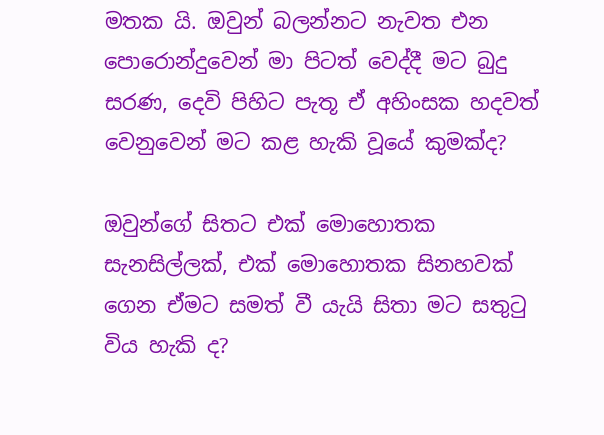මතක යි. ඔවුන් බලන්නට නැවත එන පොරොන්දුවෙන් මා පිටත් වෙද්දී මට බුදු සරණ, දෙවි පිහිට පැතූ ඒ අහිංසක හදවත් වෙනුවෙන් මට කළ හැකි වූයේ කුමක්ද?

ඔවුන්ගේ සිතට එක් මොහොතක සැනසිල්ලක්, එක් මොහොතක සිනහවක් ගෙන ඒමට සමත් වී යැයි සිතා මට සතුටු විය හැකි ද?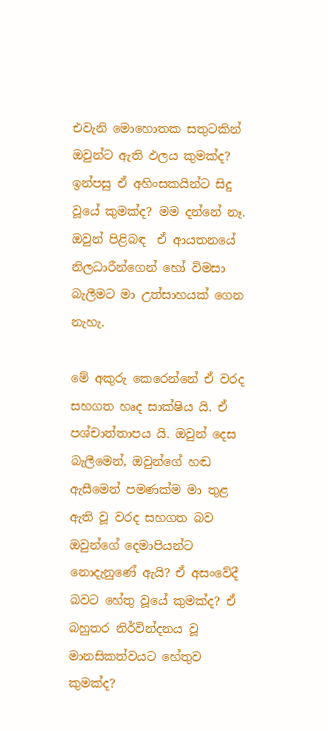එවැනි මොහොතක සතුටකින් ඔවුන්ට ඇති ඵලය කුමක්ද? ඉන්පසු ඒ අහිංසකයින්ට සිදු වූයේ කුමක්ද? මම දන්නේ නෑ. ඔවුන් පිළිබඳ  ඒ ආයතනයේ නිලධාරීන්ගෙන් හෝ විමසා බැලීමට මා උත්සාහයක් ගෙන නැහැ.

මේ අකුරු කෙරෙන්නේ ඒ වරද සහගත හෘද සාක්ෂිය යි. ඒ පශ්චාත්තාපය යි. ඔවුන් දෙස බැලීමෙන්, ඔවුන්ගේ හඬ ඇසීමෙන් පමණක්ම මා තුළ ඇති වූ වරද සහගත බව ඔවුන්ගේ දෙමාපියන්ට නොදැනුණේ ඇයි? ඒ අසංවේදී බවට හේතු වූයේ කුමක්ද? ඒ බහුතර නිර්වින්දනය වූ මානසිකත්වයට හේතුව කුමක්ද?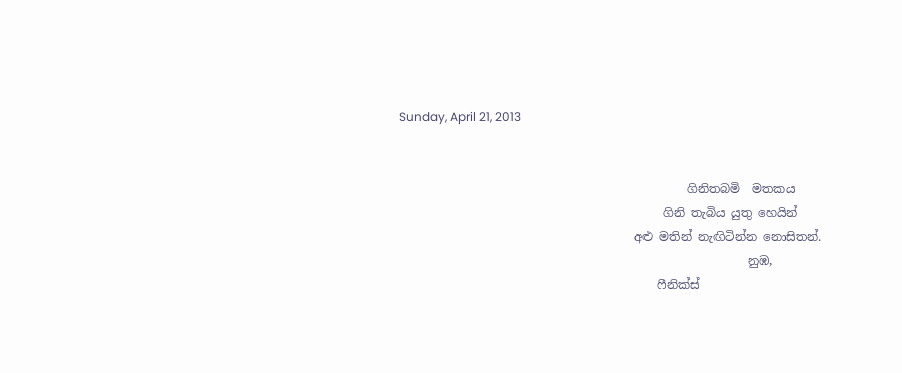Sunday, April 21, 2013


                                                ගිනිතබමි  මතකය
                                            ගිනි තැබිය යුතු හෙයින්
                                       අළු මතින් නැඟිටින්න නොසිතන්.
                                                          නුඹ,
                                           ෆීනික්ස්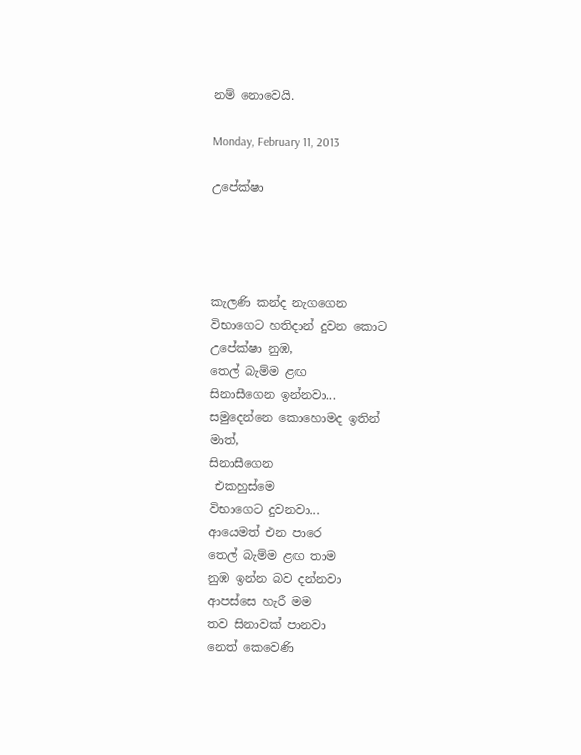නම් නොවෙයි.

Monday, February 11, 2013

උපේක්ෂා




කැලණි කන්ද නැගගෙන
විභාගෙට හතිදාන් දුවන කොට
උපේක්ෂා නුඹ,
තෙල් බැම්ම ළඟ
සිනාසීගෙන ඉන්නවා...
සමුදෙන්නෙ කොහොමද ඉතින්
මාත්,
සිනාසීගෙන
 එකහුස්මෙ
විභාගෙට දුවනවා...
ආයෙමත් එන පාරෙ
තෙල් බැම්ම ළඟ තාම
නුඹ ඉන්න බව දන්නවා
ආපස්සෙ හැරී මම
තව සිනාවක් පානවා
නෙත් කෙවෙණි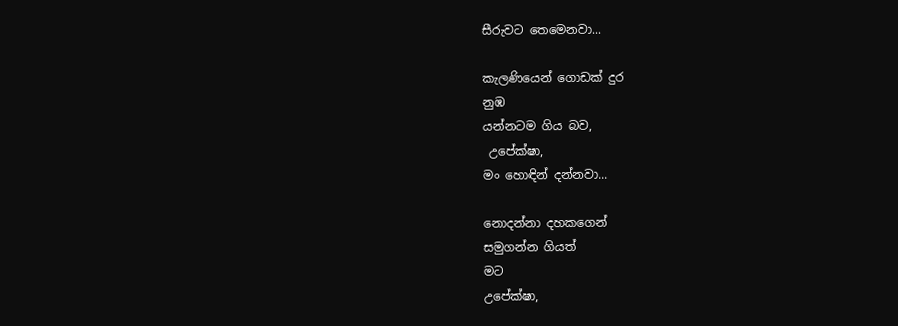සීරුවට තෙමෙනවා...

කැලණියෙන් ගොඩක් දුර
නුඹ
යන්නටම ගිය බව,
 උපේක්ෂා,
මං හොඳින් දන්නවා...

නොදන්නා දහකගෙන්
සමුගන්න ගියත්
මට
උපේක්ෂා,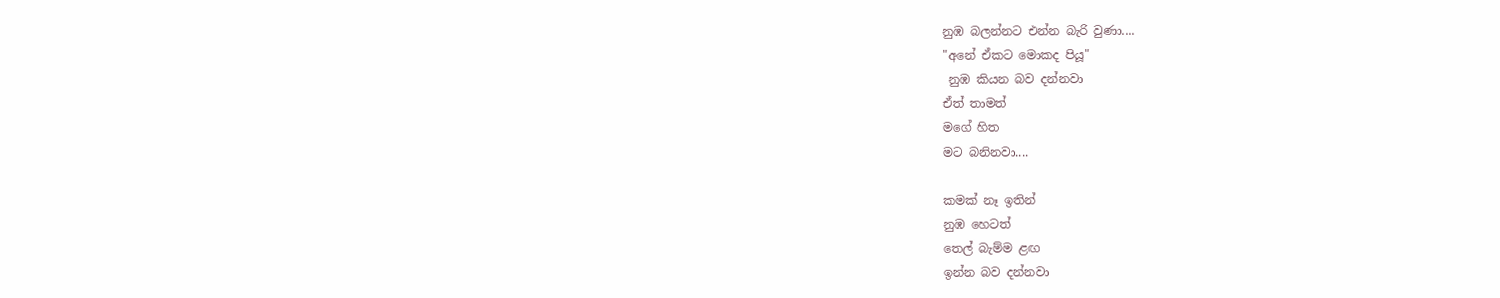නුඹ බලන්නට එන්න බැරි වුණා....
"අනේ ඒකට මොකද පියූ"
 නුඹ කියන බව දන්නවා
ඒත් තාමත්
මගේ හිත
මට බනිනවා....

කමක් නෑ ඉතින්
නුඹ හෙටත්
තෙල් බැම්ම ළඟ
ඉන්න බව දන්නවා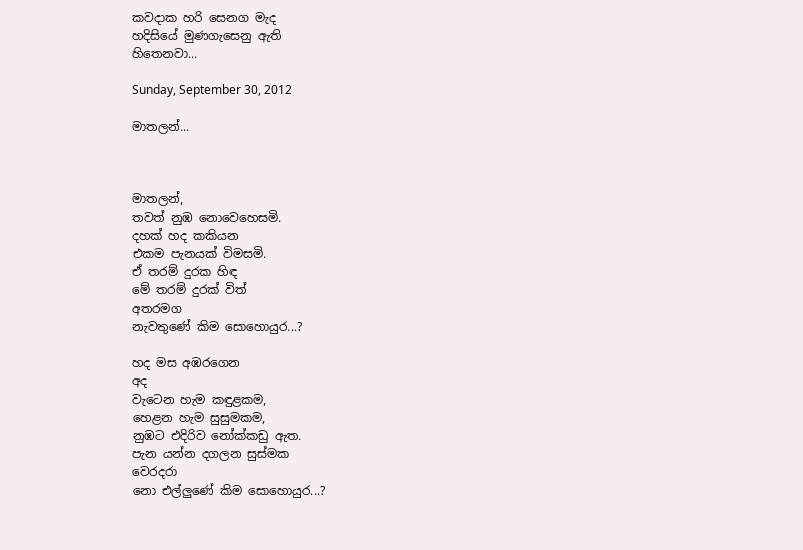කවදාක හරි සෙනග මැද
හදිසියේ මුණගැසෙනු ඇති
හිතෙනවා...

Sunday, September 30, 2012

මාතලන්...



මාතලන්,
තවත් නුඹ නොවෙහෙසමි.
දහක් හද කකියන
එකම පැනයක් විමසමි.
ඒ තරම් දුරක හිඳ
මේ තරම් දුරක් විත්
අතරමග
නැවතුණේ කිම සොහොයුර...?

හද මස අඹරගෙන
අද
වැටෙන හැම කඳුළකම,
හෙළන හැම සුසුමකම,
නුඹට එදිරිව නෝක්කඩු ඇත.
පැන යන්න දගලන සුස්මක
වෙරදරා
නො එල්ලුණේ කිම සොහොයුර...?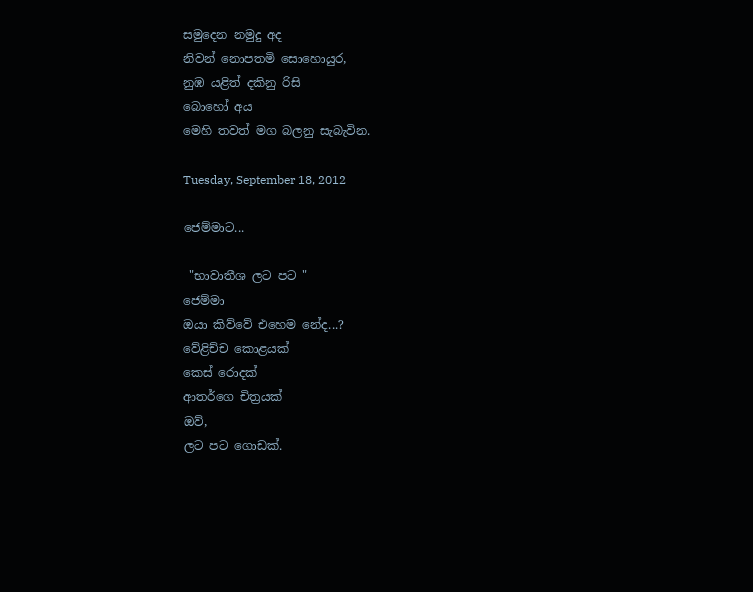සමුදෙන නමුදු අද
නිවන් නොපතමි සොහොයුර,
නුඹ යළිත් දකිනු රිසි
බොහෝ අය
මෙහි තවත් මග බලනු සැබැවින.

Tuesday, September 18, 2012

ජෙම්මාට...

 "භාවාතීශ ලට පට "
ජෙම්මා
ඔයා කිව්වේ එහෙම නේද...?
වේළිච්ච කොළයක්
කෙස් රොදක්
ආතර්ගෙ චිත්‍රයක්
ඔව්,
ලට පට ගොඩක්.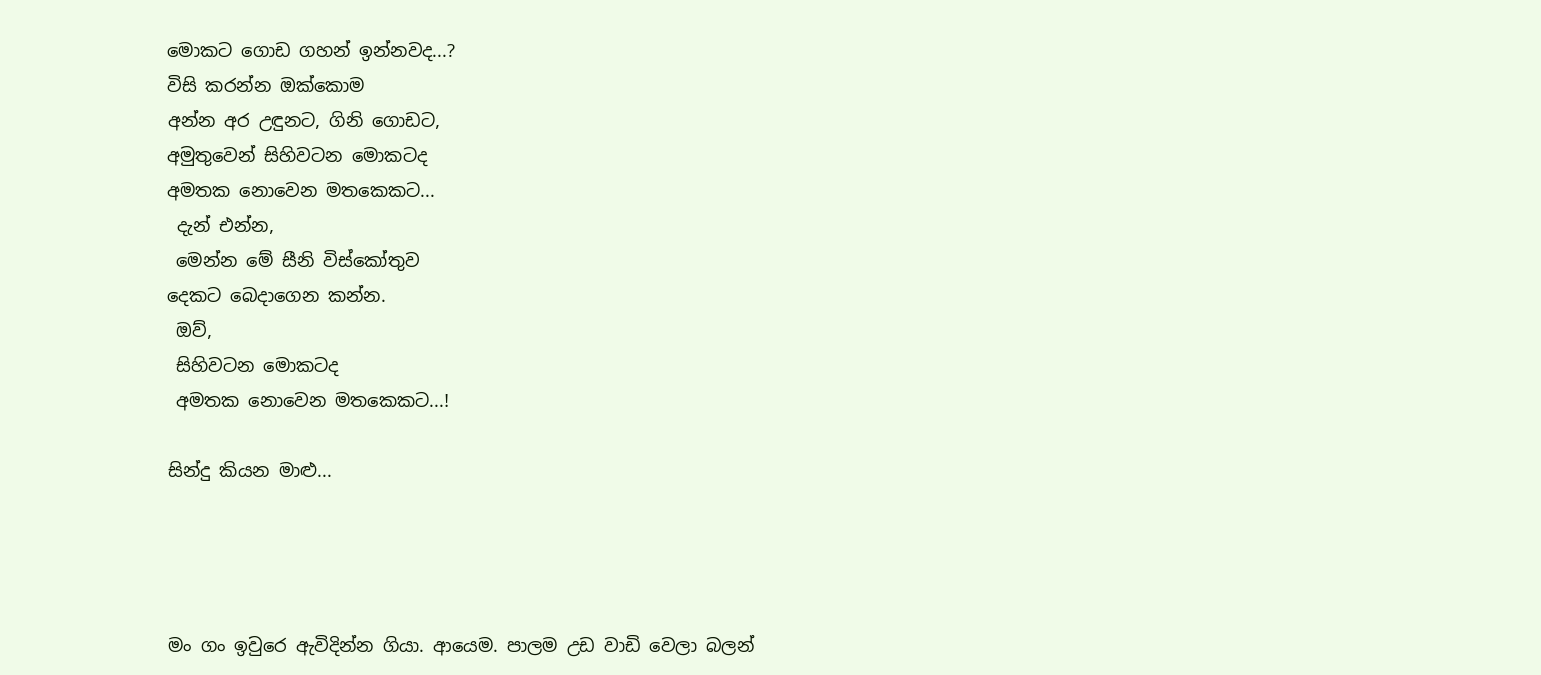මොකට ගොඩ ගහන් ඉන්නවද...?
විසි කරන්න ඔක්කොම
අන්න අර උඳුනට, ගිනි ගොඩට,
අමුතුවෙන් සිහිවටන මොකටද
අමතක නොවෙන මතකෙකට...
 දැන් එන්න,
 මෙන්න මේ සීනි විස්කෝතුව
දෙකට බෙදාගෙන කන්න.
 ඔව්,
 සිහිවටන මොකටද
 අමතක නොවෙන මතකෙකට...!

සින්දු කියන මාළු...




මං ගං ඉවුරෙ ඇවිදින්න ගියා. ආයෙම. පාලම උඩ වාඩි වෙලා බලන්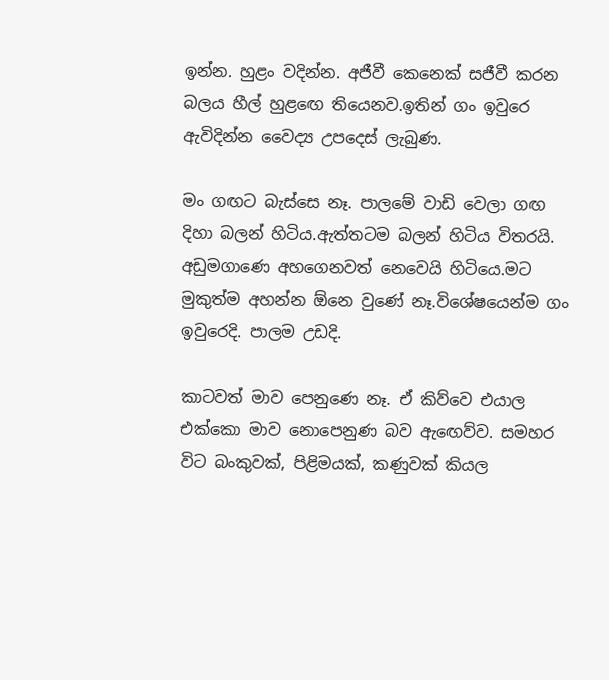ඉන්න. හුළං වදින්න. අජීවී කෙනෙක් සජීවී කරන බලය හීල් හුළඟෙ තියෙනව.ඉතින් ගං ඉවුරෙ ඇවිදින්න වෛද්‍ය උපදෙස් ලැබුණ.

මං ගඟට බැස්සෙ නෑ. පාලමේ වාඩි වෙලා ගඟ දිහා බලන් හිටිය.ඇත්තටම බලන් හිටිය විතරයි. අඩුමගාණෙ අහගෙනවත් නෙවෙයි හිටියෙ.මට මුකුත්ම අහන්න ඕනෙ වුණේ නෑ.විශේෂයෙන්ම ගං ඉවුරෙදි. පාලම උඩදි.

කාටවත් මාව පෙනුණෙ නෑ. ඒ කිව්වෙ එයාල එක්කො මාව නොපෙනුණ බව ඇඟෙව්ව. සමහර විට බංකුවක්, පිළිමයක්, කණුවක් කියල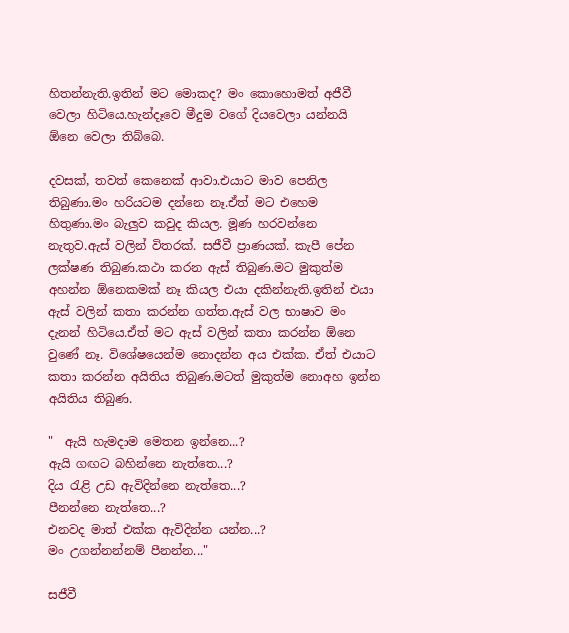හිතන්නැති.ඉතින් මට මොකද? මං කොහොමත් අජීවී වෙලා හිටියෙ.හැන්දෑවෙ මීදුම වගේ දියවෙලා යන්නයි ඕනෙ වෙලා තිබ්බෙ.

දවසක්, තවත් කෙනෙක් ආවා.එයාට මාව පෙනිල තිබුණා.මං හරියටම දන්නෙ නෑ.ඒත් මට එහෙම හිතුණා.මං බැලුව කවුද කියල. මූණ හරවන්නෙ නැතුව.ඇස් වලින් විතරක්. සජීවී ප්‍රාණයක්. කැපී පේන ලක්ෂණ තිබුණ.කථා කරන ඇස් තිබුණ.මට මුකුත්ම අහන්න ඕනෙකමක් නෑ කියල එයා දකින්නැති.ඉතින් එයා ඇස් වලින් කතා කරන්න ගත්ත.ඇස් වල භාෂාව මං දැනන් හිටියෙ.ඒත් මට ඇස් වලින් කතා කරන්න ඕනෙ වුණේ නෑ. විශේෂයෙන්ම නොදන්න අය එක්ක. ඒත් එයාට කතා කරන්න අයිතිය තිබුණ.මටත් මුකුත්ම නොඅහ ඉන්න අයිතිය තිබුණ.

"  ඇයි හැමදාම මෙතන ඉන්නෙ...?
ඇයි ගඟට බහින්නෙ නැත්තෙ...?
දිය රැළි උඩ ඇවිදින්නෙ නැත්තෙ...?
පීනන්නෙ නැත්තෙ...?
එනවද මාත් එක්ක ඇවිදින්න යන්න...?
මං උගන්නන්නම් පීනන්න..."

සජීවී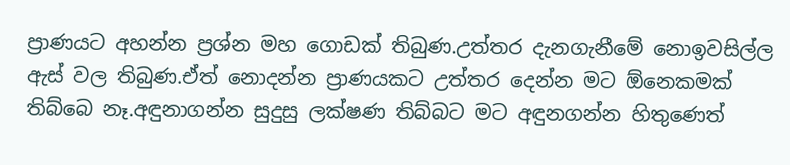ප්‍රාණයට අහන්න ප්‍රශ්න මහ ගොඩක් තිබුණ.උත්තර දැනගැනීමේ නොඉවසිල්ල ඇස් වල තිබුණ.ඒත් නොදන්න ප්‍රාණයකට උත්තර දෙන්න මට ඕනෙකමක් තිබ්බෙ නෑ.අඳුනාගන්න සුදුසු ලක්ෂණ තිබ්බට මට අඳුනගන්න හිතුණෙත්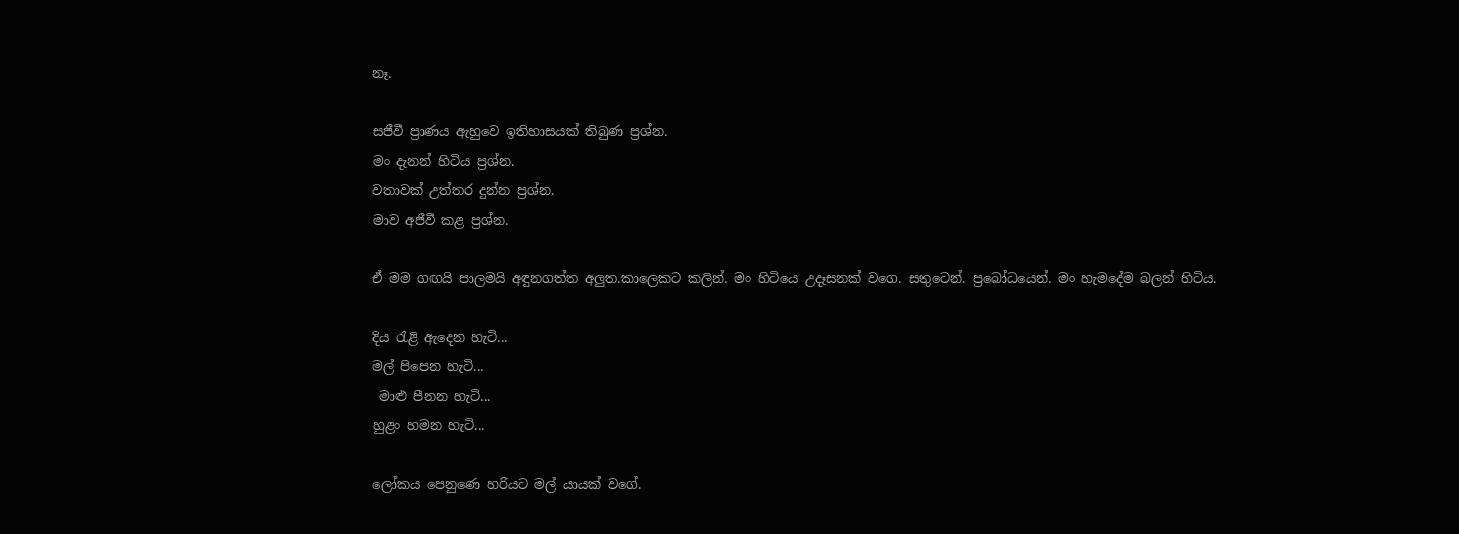නෑ.

සජීවී ප්‍රාණය ඇහුවෙ ඉතිහාසයක් තිබුණ ප්‍රශ්න.
මං දැනන් හිටිය ප්‍රශ්න.
වතාවක් උත්තර දුන්න ප්‍රශ්න.
මාව අජීවී කළ ප්‍රශ්න.

ඒ මම ගඟයි පාලමයි අඳුනගත්ත අලුත.කාලෙකට කලින්. මං හිටියෙ උදෑසනක් වගෙ. සතුටෙන්. ප්‍රබෝධයෙන්. මං හැමදේම බලන් හිටිය.

දිය රැළි ඇදෙන හැටි...
මල් පිපෙන හැටි...
 මාළු පීනන හැටි...
හුළං හමන හැටි...

ලෝකය පෙනුණෙ හරියට මල් යායක් වගේ.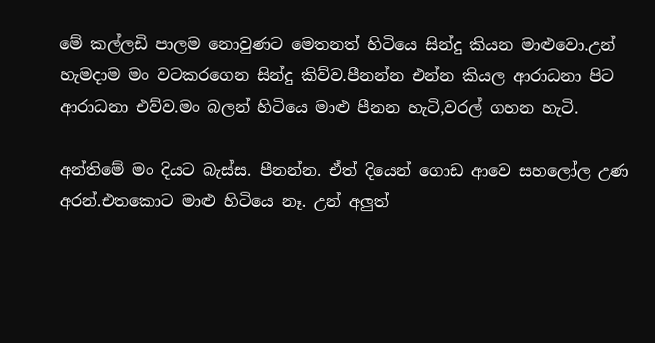මේ කල්ලඩි පාලම නොවුණට මෙතනත් හිටියෙ සින්දු කියන මාළුවො.උන් හැමදාම මං වටකරගෙන සින්දු කිව්ව.පීනන්න එන්න කියල ආරාධනා පිට ආරාධනා එව්ව.මං බලන් හිටියෙ මාළු පීනන හැටි,වරල් ගහන හැටි.

අන්තිමේ මං දියට බැස්ස. පීනන්න. ඒත් දියෙන් ගොඩ ආවෙ සහලෝල උණ අරන්.එතකොට මාළු හිටියෙ නෑ. උන් අලුත්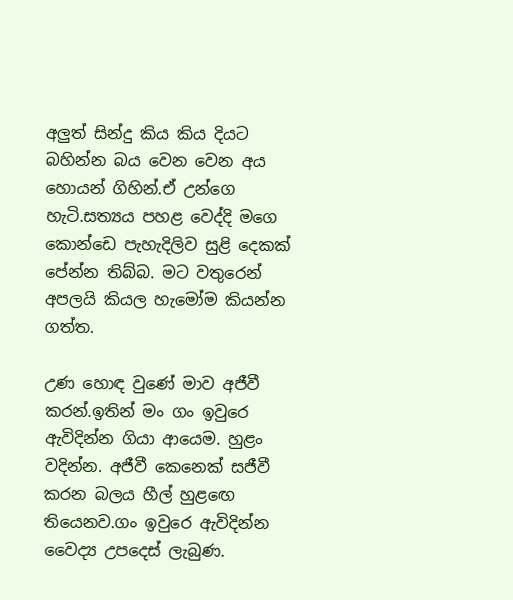අලුත් සින්දු කිය කිය දියට බහින්න බය වෙන වෙන අය හොයන් ගිහින්.ඒ උන්ගෙ හැටි.සත්‍යය පහළ වෙද්දි මගෙ කොන්ඩෙ පැහැදිලිව සුළි දෙකක් පේන්න තිබ්බ. මට වතුරෙන් අපලයි කියල හැමෝම කියන්න ගත්ත.

උණ හොඳ වුණේ මාව අජීවී කරන්.ඉතින් මං ගං ඉවුරෙ ඇවිදින්න ගියා ආයෙම. හුළං වදින්න. අජීවී කෙනෙක් සජීවී කරන බලය හීල් හුළඟෙ තියෙනව.ගං ඉවුරෙ ඇවිදින්න වෛද්‍ය උපදෙස් ලැබුණ.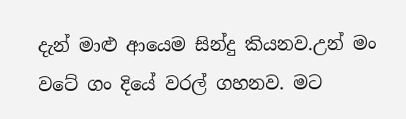දැන් මාළු ආයෙම සින්දු කියනව.උන් මං වටේ ගං දියේ වරල් ගහනව. මට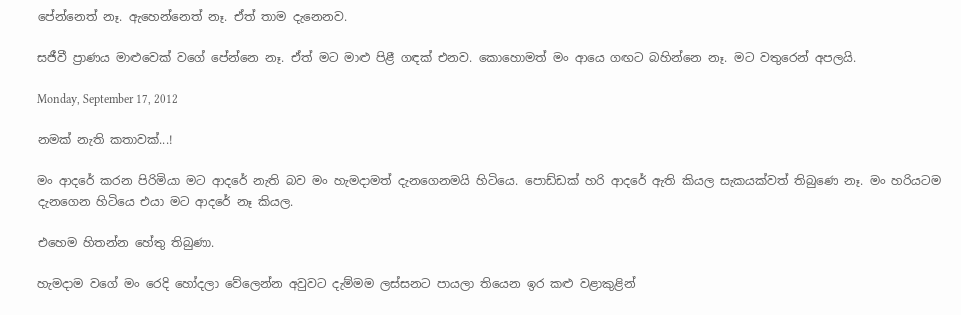පේන්නෙත් නෑ. ඇහෙන්නෙත් නෑ. ඒත් තාම දැනෙනව.

සජීවී ප්‍රාණය මාළුවෙක් වගේ පේන්නෙ නෑ. ඒත් මට මාළු පිළී ගඳක් එනව. කොහොමත් මං ආයෙ ගඟට බහින්නෙ නෑ. මට වතුරෙන් අපලයි.

Monday, September 17, 2012

නමක් නැති කතාවක්...!

මං ආදරේ කරන පිරිමියා මට ආදරේ නැති බව මං හැමදාමත් දැනගෙනමයි හිටියෙ. පොඩ්ඩක් හරි ආදරේ ඇති කියල සැකයක්වත් තිබුණෙ නෑ. මං හරියටම දැනගෙන හිටියෙ එයා මට ආදරේ නෑ කියල.

එහෙම හිතන්න හේතු තිබුණා.

හැමදාම වගේ මං රෙදි හෝදලා වේලෙන්න අවුවට දැම්මම ලස්සනට පායලා තියෙන ඉර කළු වළාකුළින්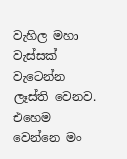වැහිල මහා වැස්සක්  වැටෙන්න ලෑස්ති වෙනව. එහෙම වෙන්නෙ මං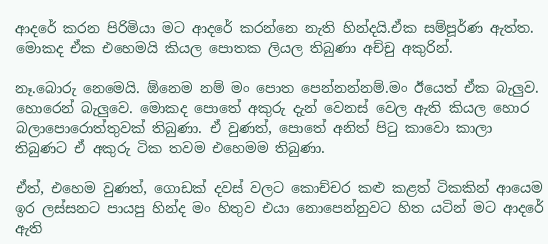ආදරේ කරන පිරිමියා මට ආදරේ කරන්නෙ නැති හින්දයි.ඒක සම්පූර්ණ ඇත්ත. මොකද ඒක එහෙමයි කියල පොතක ලියල තිබුණා අච්චු අකුරින්.

නෑ.බොරු නෙමෙයි. ඕනෙම නම් මං පොත පෙන්නන්නම්.මං ඊයෙත් ඒක බැලුව. හොරෙන් බැලුවෙ. මොකද පොතේ අකුරු දැන් වෙනස් වෙල ඇති කියල හොර බලාපොරොත්තුවක් තිබුණා. ඒ වුණත්, පොතේ අනිත් පිටු කාවො කාලා තිබුණට ඒ අකුරු ටික තවම එහෙමම තිබුණා.

ඒත්, එහෙම වුණත්, ගොඩක් දවස් වලට කොච්චර කළු කළත් ටිකකින් ආයෙම ඉර ලස්සනට පායපු හින්ද මං හිතුව එයා නොපෙන්නුවට හිත යටින් මට ආදරේ ඇති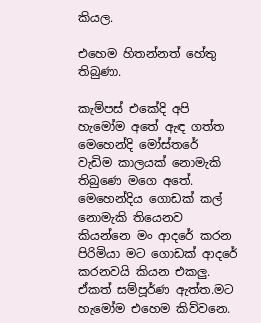කියල.

එහෙම හිතන්නත් හේතු තිබුණා.

කැම්පස් එකේදි අපි හැමෝම අතේ ඇඳ ගත්ත මෙහෙන්දි මෝස්තරේ වැඩිම කාලයක් නොමැකි තිබුණෙ මගෙ අතේ. මෙහෙන්දිය ගොඩක් කල් නොමැකි තියෙනව කියන්නෙ මං ආදරේ කරන පිරිමියා මට ගොඩක් ආදරේ කරනවයි කියන එකලු. ඒකත් සම්පූර්ණ ඇත්ත.මට හැමෝම එහෙම කිව්වනෙ.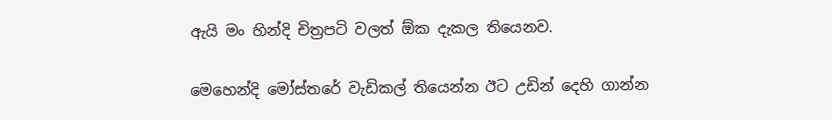ඇයි මං හින්දි චිත්‍රපටි වලත් ඕක දැකල තියෙනව.

මෙහෙන්දි මෝස්තරේ වැඩිකල් තියෙන්න ඊට උඩින් දෙහි ගාන්න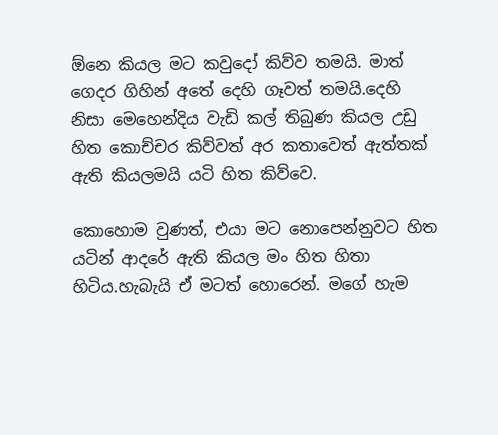ඕනෙ කියල මට කවුදෝ කිව්ව තමයි. මාත් ගෙදර ගිහින් අතේ දෙහි ගෑවත් තමයි.දෙහි නිසා මෙහෙන්දිය වැඩි කල් තිබුණ කියල උඩු හිත කොච්චර කිව්වත් අර කතාවෙත් ඇත්තක් ඇති කියලමයි යටි හිත කිව්වෙ.

කොහොම වුණත්, එයා මට නොපෙන්නුවට හිත යටින් ආදරේ ඇති කියල මං හිත හිතා හිටිය.හැබැයි ඒ මටත් හොරෙන්. මගේ හැම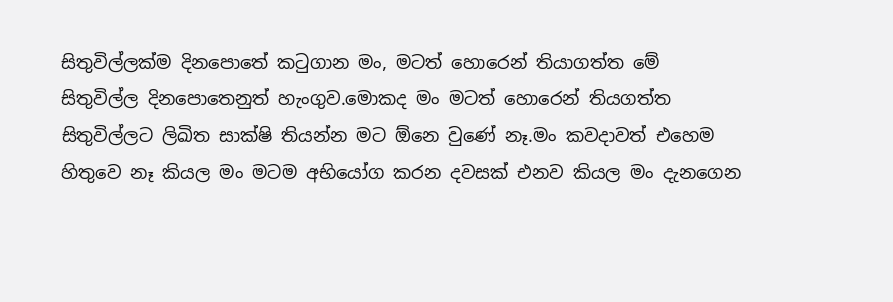සිතුවිල්ලක්ම දිනපොතේ කටුගාන මං, මටත් හොරෙන් තියාගත්ත මේ සිතුවිල්ල දිනපොතෙනුත් හැංගුව.මොකද මං මටත් හොරෙන් තියගත්ත සිතුවිල්ලට ලිඛිත සාක්ෂි තියන්න මට ඕනෙ වුණේ නෑ.මං කවදාවත් එහෙම හිතුවෙ නෑ කියල මං මටම අභියෝග කරන දවසක් එනව කියල මං දැනගෙන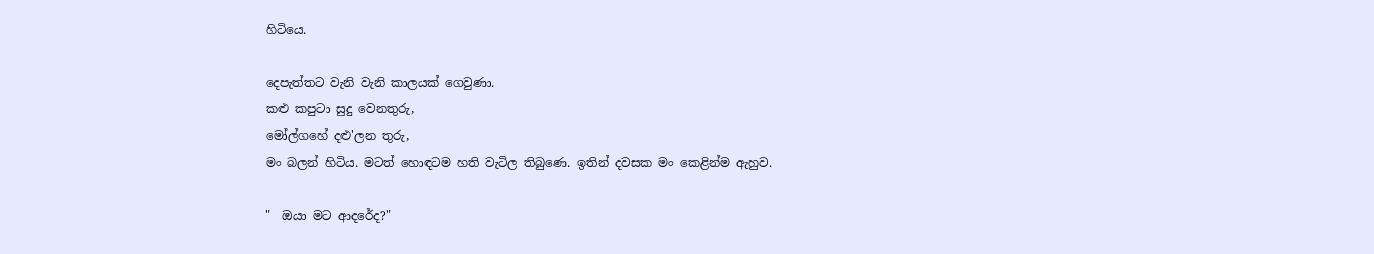හිටියෙ.

දෙපැත්තට වැනි වැනි කාලයක් ගෙවුණා.
කළු කපුටා සුදු වෙනතුරු,
මෝල්ගහේ දළු'ලන තුරු,
මං බලන් හිටිය. මටත් හොඳටම හති වැටිල තිබුණෙ. ඉතින් දවසක මං කෙළින්ම ඇහුව.

"  ඔයා මට ආදරේද?"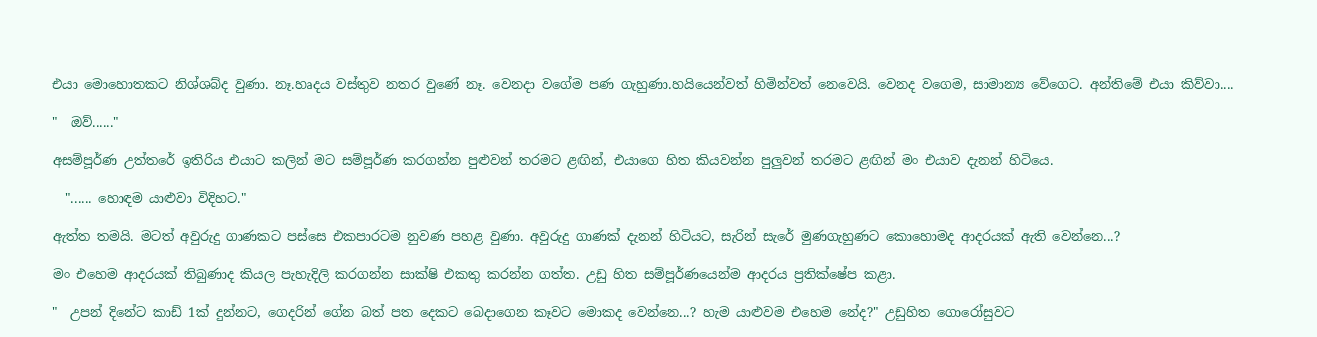එයා මොහොතකට නිශ්ශබ්ද වුණා. නෑ.හෘදය වස්තුව නතර වුණේ නෑ. වෙනදා වගේම පණ ගැහුණා.හයියෙන්වත් හිමින්වත් නෙවෙයි. වෙනද වගෙම, සාමාන්‍ය වේගෙට. අන්තිමේ එයා කිව්වා....

"  ඔව්......"

අසම්පූර්ණ උත්තරේ ඉතිරිය එයාට කලින් මට සම්පූර්ණ කරගන්න පුළුවන් තරමට ළඟින්, එයාගෙ හිත කියවන්න පුලුවන් තරමට ළඟින් මං එයාව දැනන් හිටියෙ.

  "...... හොඳම යාළුවා විදිහට."

ඇත්ත තමයි. මටත් අවුරුදු ගාණකට පස්සෙ එකපාරටම නුවණ පහළ වුණා. අවුරුදු ගාණක් දැනන් හිටියට, සැරින් සැරේ මුණගැහුණට කොහොමද ආදරයක් ඇති වෙන්නෙ...?

මං එහෙම ආදරයක් තිබුණාද කියල පැහැදිලි කරගන්න සාක්ෂි එකතු කරන්න ගත්ත. උඩු හිත සම්පූර්ණයෙන්ම ආදරය ප්‍රතික්ෂේප කළා.

"  උපන් දිනේට කාඩ් 1ක් දුන්නට, ගෙදරින් ගේන බත් පත දෙකට බෙදාගෙන කෑවට මොකද වෙන්නෙ...? හැම යාළුවම එහෙම නේද?" උඩුහිත ගොරෝසුවට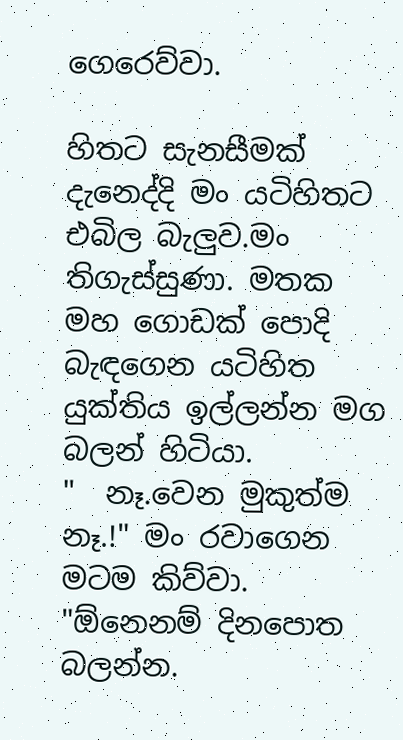ගෙරෙව්වා.

හිතට සැනසීමක් දැනෙද්දි මං යටිහිතට එබිල බැලුව.මං තිගැස්සුණා. මතක මහ ගොඩක් පොදි බැඳගෙන යටිහිත යුක්තිය ඉල්ලන්න මග බලන් හිටියා.
"  නෑ.වෙන මුකුත්ම නෑ.!" මං රවාගෙන මටම කිව්වා.
"ඕනෙනම් දිනපොත බලන්න.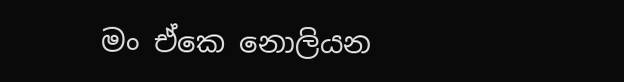මං ඒකෙ නොලියන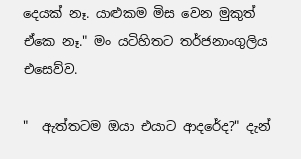දෙයක් නෑ. යාළුකම මිස වෙන මුකුත් ඒකෙ නෑ." මං යටිහිතට තර්ජනාංගුලිය එසෙව්ව.

"  ඇත්තටම ඔයා එයාට ආදරේද?" දැන්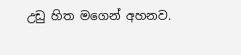උඩු හිත මගෙන් අහනව.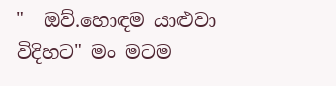"  ඔව්.හොඳම යාළුවා විදිහට" මං මටම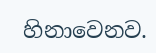හිනාවෙනව.